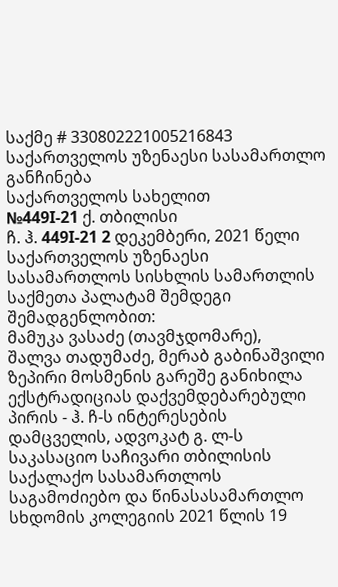საქმე # 330802221005216843
საქართველოს უზენაესი სასამართლო
განჩინება
საქართველოს სახელით
№449I-21 ქ. თბილისი
ჩ. ჰ. 449I-21 2 დეკემბერი, 2021 წელი
საქართველოს უზენაესი სასამართლოს სისხლის სამართლის საქმეთა პალატამ შემდეგი შემადგენლობით:
მამუკა ვასაძე (თავმჯდომარე),
შალვა თადუმაძე, მერაბ გაბინაშვილი
ზეპირი მოსმენის გარეშე განიხილა ექსტრადიციას დაქვემდებარებული პირის - ჰ. ჩ-ს ინტერესების დამცველის, ადვოკატ გ. ლ-ს საკასაციო საჩივარი თბილისის საქალაქო სასამართლოს საგამოძიებო და წინასასამართლო სხდომის კოლეგიის 2021 წლის 19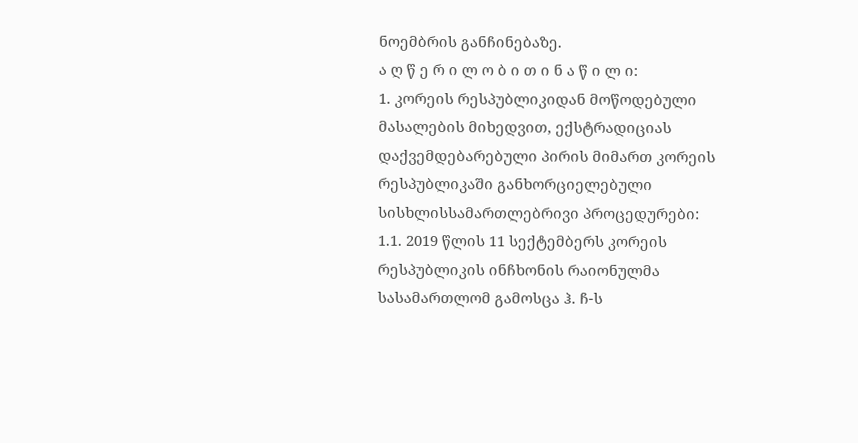ნოემბრის განჩინებაზე.
ა ღ წ ე რ ი ლ ო ბ ი თ ი ნ ა წ ი ლ ი:
1. კორეის რესპუბლიკიდან მოწოდებული მასალების მიხედვით, ექსტრადიციას დაქვემდებარებული პირის მიმართ კორეის რესპუბლიკაში განხორციელებული სისხლისსამართლებრივი პროცედურები:
1.1. 2019 წლის 11 სექტემბერს კორეის რესპუბლიკის ინჩხონის რაიონულმა სასამართლომ გამოსცა ჰ. ჩ-ს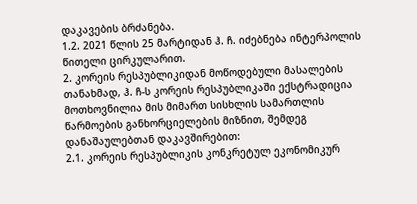დაკავების ბრძანება.
1.2. 2021 წლის 25 მარტიდან ჰ. ჩ. იძებნება ინტერპოლის წითელი ცირკულარით.
2. კორეის რესპუბლიკიდან მოწოდებული მასალების თანახმად, ჰ. ჩ-ს კორეის რესპუბლიკაში ექსტრადიცია მოთხოვნილია მის მიმართ სისხლის სამართლის წარმოების განხორციელების მიზნით, შემდეგ დანაშაულებთან დაკავშირებით:
2.1. კორეის რესპუბლიკის კონკრეტულ ეკონომიკურ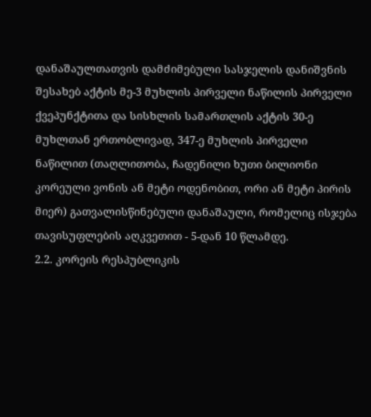დანაშაულთათვის დამძიმებული სასჯელის დანიშვნის შესახებ აქტის მე-3 მუხლის პირველი ნაწილის პირველი ქვეპუნქტითა და სისხლის სამართლის აქტის 30-ე მუხლთან ერთობლივად, 347-ე მუხლის პირველი ნაწილით (თაღლითობა, ჩადენილი ხუთი ბილიონი კორეული ვონის ან მეტი ოდენობით, ორი ან მეტი პირის მიერ) გათვალისწინებული დანაშაული, რომელიც ისჯება თავისუფლების აღკვეთით - 5-დან 10 წლამდე.
2.2. კორეის რესპუბლიკის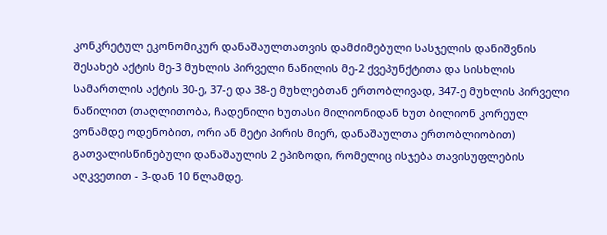კონკრეტულ ეკონომიკურ დანაშაულთათვის დამძიმებული სასჯელის დანიშვნის შესახებ აქტის მე-3 მუხლის პირველი ნაწილის მე-2 ქვეპუნქტითა და სისხლის სამართლის აქტის 30-ე, 37-ე და 38-ე მუხლებთან ერთობლივად, 347-ე მუხლის პირველი ნაწილით (თაღლითობა, ჩადენილი ხუთასი მილიონიდან ხუთ ბილიონ კორეულ ვონამდე ოდენობით, ორი ან მეტი პირის მიერ, დანაშაულთა ერთობლიობით) გათვალისწინებული დანაშაულის 2 ეპიზოდი, რომელიც ისჯება თავისუფლების აღკვეთით - 3-დან 10 წლამდე.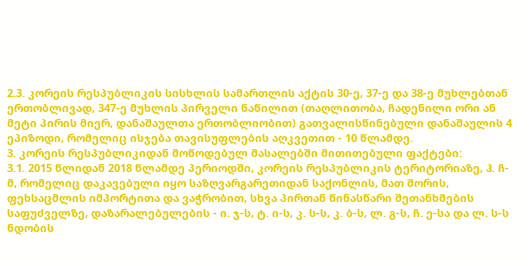2.3. კორეის რესპუბლიკის სისხლის სამართლის აქტის 30-ე, 37-ე და 38-ე მუხლებთან ერთობლივად, 347-ე მუხლის პირველი ნაწილით (თაღლითობა, ჩადენილი ორი ან მეტი პირის მიერ, დანაშაულთა ერთობლიობით) გათვალისწინებული დანაშაულის 4 ეპიზოდი, რომელიც ისჯება თავისუფლების აღკვეთით - 10 წლამდე.
3. კორეის რესპუბლიკიდან მოწოდებულ მასალებში მითითებული ფაქტები:
3.1. 2015 წლიდან 2018 წლამდე პერიოდში, კორეის რესპუბლიკის ტერიტორიაზე, ჰ. ჩ-მ, რომელიც დაკავებული იყო საზღვარგარეთიდან საქონლის, მათ შორის, ფეხსაცმლის იმპორტითა და ვაჭრობით, სხვა პირთან წინასწარი შეთანხმების საფუძველზე, დაზარალებულების - ი. ჯ-ს, ტ. ი-ს, კ. ს-ს, კ. ბ-ს, ლ. გ-ს, ჩ. ე-სა და ლ. ს-ს ნდობის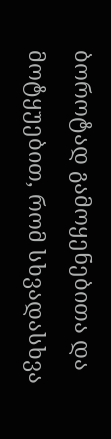ბოროტად გამოყენებითა და მოტყუებით, რომ სხვადასხვა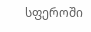სფეროში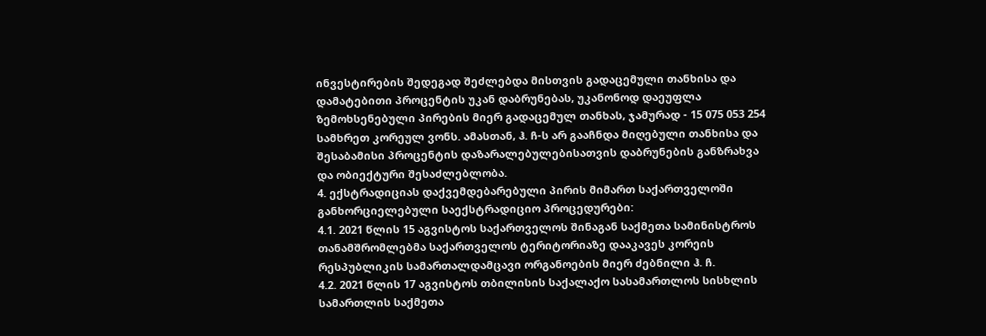ინვესტირების შედეგად შეძლებდა მისთვის გადაცემული თანხისა და დამატებითი პროცენტის უკან დაბრუნებას, უკანონოდ დაეუფლა ზემოხსენებული პირების მიერ გადაცემულ თანხას, ჯამურად - 15 075 053 254 სამხრეთ კორეულ ვონს. ამასთან, ჰ. ჩ-ს არ გააჩნდა მიღებული თანხისა და შესაბამისი პროცენტის დაზარალებულებისათვის დაბრუნების განზრახვა და ობიექტური შესაძლებლობა.
4. ექსტრადიციას დაქვემდებარებული პირის მიმართ საქართველოში განხორციელებული საექსტრადიციო პროცედურები:
4.1. 2021 წლის 15 აგვისტოს საქართველოს შინაგან საქმეთა სამინისტროს თანამშრომლებმა საქართველოს ტერიტორიაზე დააკავეს კორეის რესპუბლიკის სამართალდამცავი ორგანოების მიერ ძებნილი ჰ. ჩ.
4.2. 2021 წლის 17 აგვისტოს თბილისის საქალაქო სასამართლოს სისხლის სამართლის საქმეთა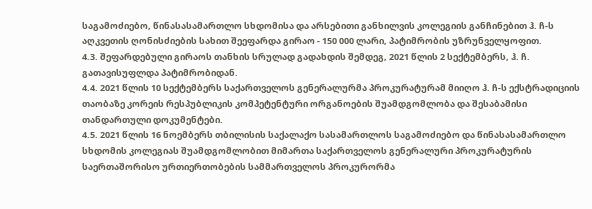საგამოძიებო, წინასასამართლო სხდომისა და არსებითი განხილვის კოლეგიის განჩინებით ჰ. ჩ-ს აღკვეთის ღონისძიების სახით შეეფარდა გირაო - 150 000 ლარი, პატიმრობის უზრუნველყოფით.
4.3. შეფარდებული გირაოს თანხის სრულად გადახდის შემდეგ, 2021 წლის 2 სექტემბერს, ჰ. ჩ. გათავისუფლდა პატიმრობიდან.
4.4. 2021 წლის 10 სექტემბერს საქართველოს გენერალურმა პროკურატურამ მიიღო ჰ. ჩ-ს ექსტრადიციის თაობაზე კორეის რესპუბლიკის კომპეტენტური ორგანოების შუამდგომლობა და შესაბამისი თანდართული დოკუმენტები.
4.5. 2021 წლის 16 ნოემბერს თბილისის საქალაქო სასამართლოს საგამოძიებო და წინასასამართლო სხდომის კოლეგიას შუამდგომლობით მიმართა საქართველოს გენერალური პროკურატურის საერთაშორისო ურთიერთობების სამმართველოს პროკურორმა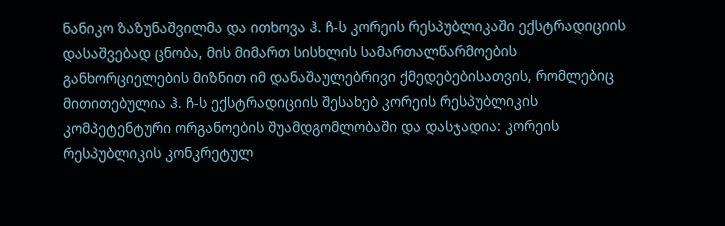ნანიკო ზაზუნაშვილმა და ითხოვა ჰ. ჩ-ს კორეის რესპუბლიკაში ექსტრადიციის დასაშვებად ცნობა, მის მიმართ სისხლის სამართალწარმოების განხორციელების მიზნით იმ დანაშაულებრივი ქმედებებისათვის, რომლებიც მითითებულია ჰ. ჩ-ს ექსტრადიციის შესახებ კორეის რესპუბლიკის კომპეტენტური ორგანოების შუამდგომლობაში და დასჯადია: კორეის რესპუბლიკის კონკრეტულ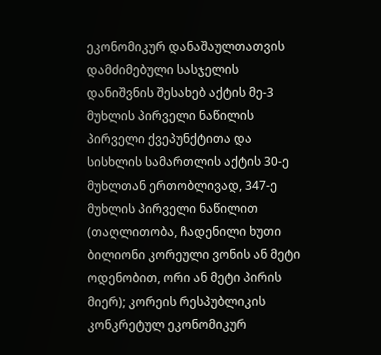ეკონომიკურ დანაშაულთათვის დამძიმებული სასჯელის დანიშვნის შესახებ აქტის მე-3 მუხლის პირველი ნაწილის პირველი ქვეპუნქტითა და სისხლის სამართლის აქტის 30-ე მუხლთან ერთობლივად, 347-ე მუხლის პირველი ნაწილით (თაღლითობა, ჩადენილი ხუთი ბილიონი კორეული ვონის ან მეტი ოდენობით, ორი ან მეტი პირის მიერ); კორეის რესპუბლიკის კონკრეტულ ეკონომიკურ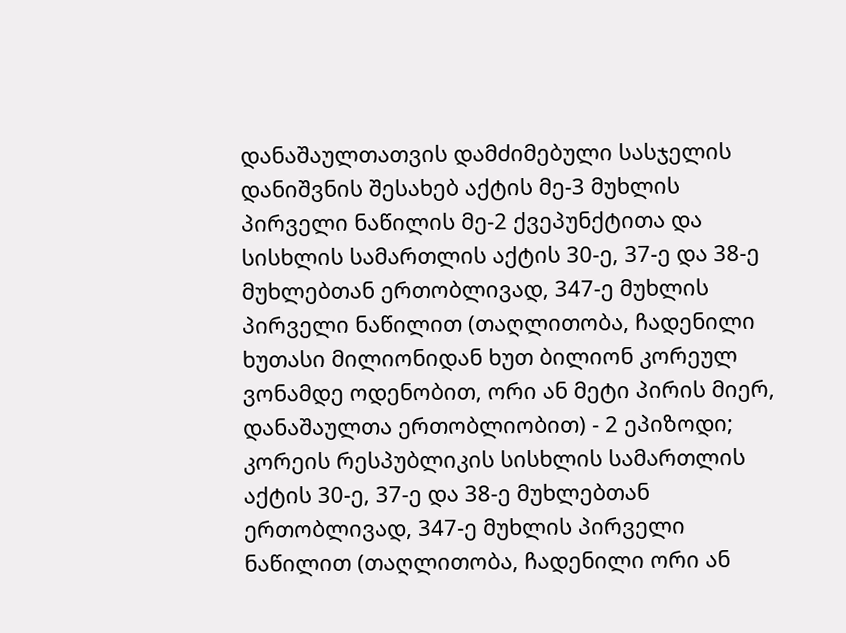დანაშაულთათვის დამძიმებული სასჯელის დანიშვნის შესახებ აქტის მე-3 მუხლის პირველი ნაწილის მე-2 ქვეპუნქტითა და სისხლის სამართლის აქტის 30-ე, 37-ე და 38-ე მუხლებთან ერთობლივად, 347-ე მუხლის პირველი ნაწილით (თაღლითობა, ჩადენილი ხუთასი მილიონიდან ხუთ ბილიონ კორეულ ვონამდე ოდენობით, ორი ან მეტი პირის მიერ, დანაშაულთა ერთობლიობით) - 2 ეპიზოდი; კორეის რესპუბლიკის სისხლის სამართლის აქტის 30-ე, 37-ე და 38-ე მუხლებთან ერთობლივად, 347-ე მუხლის პირველი ნაწილით (თაღლითობა, ჩადენილი ორი ან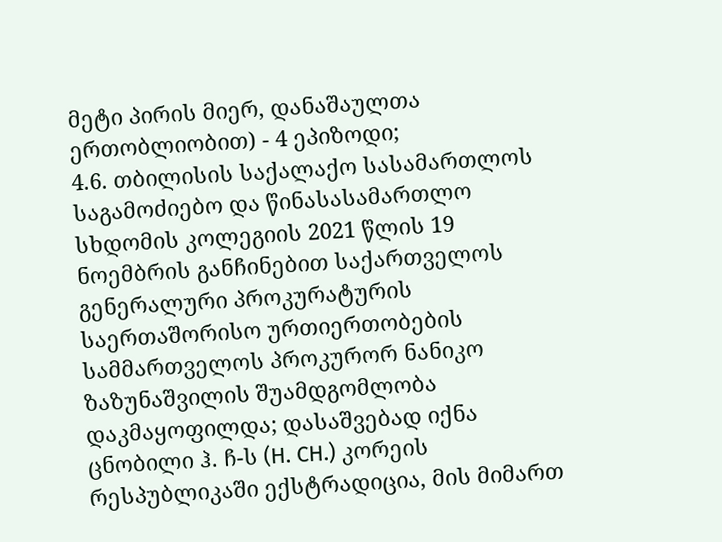მეტი პირის მიერ, დანაშაულთა ერთობლიობით) - 4 ეპიზოდი;
4.6. თბილისის საქალაქო სასამართლოს საგამოძიებო და წინასასამართლო სხდომის კოლეგიის 2021 წლის 19 ნოემბრის განჩინებით საქართველოს გენერალური პროკურატურის საერთაშორისო ურთიერთობების სამმართველოს პროკურორ ნანიკო ზაზუნაშვილის შუამდგომლობა დაკმაყოფილდა; დასაშვებად იქნა ცნობილი ჰ. ჩ-ს (H. CH.) კორეის რესპუბლიკაში ექსტრადიცია, მის მიმართ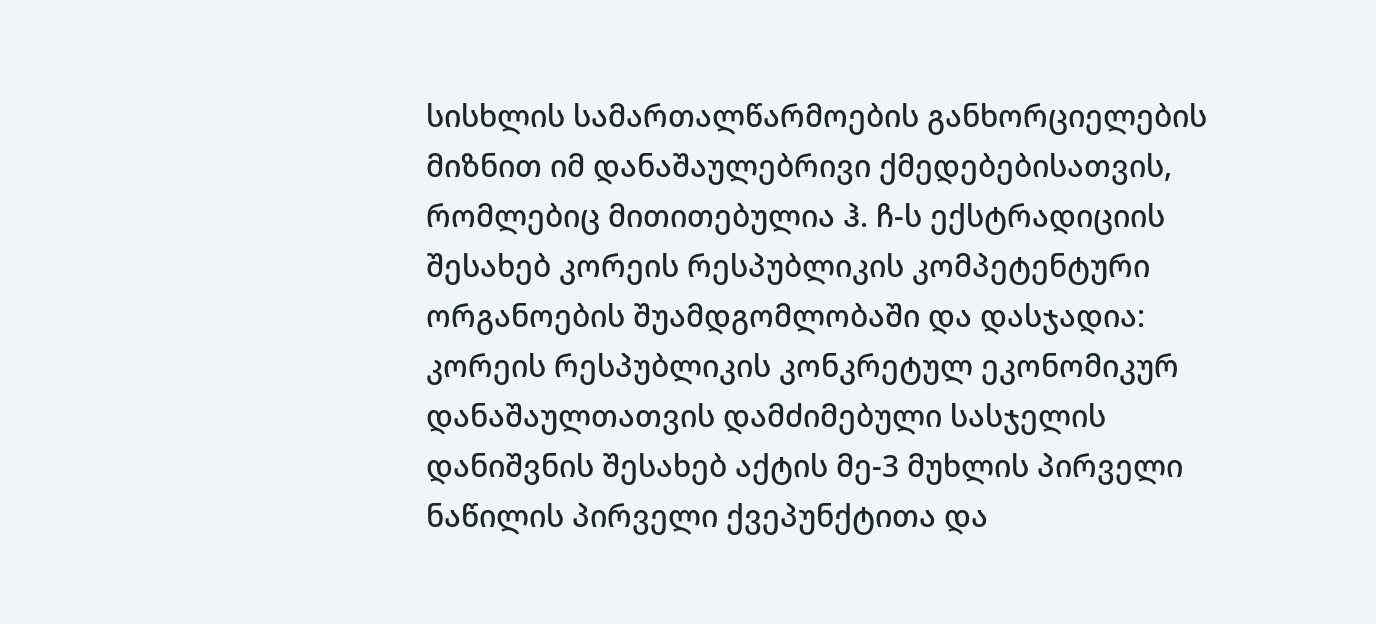სისხლის სამართალწარმოების განხორციელების მიზნით იმ დანაშაულებრივი ქმედებებისათვის, რომლებიც მითითებულია ჰ. ჩ-ს ექსტრადიციის შესახებ კორეის რესპუბლიკის კომპეტენტური ორგანოების შუამდგომლობაში და დასჯადია: კორეის რესპუბლიკის კონკრეტულ ეკონომიკურ დანაშაულთათვის დამძიმებული სასჯელის დანიშვნის შესახებ აქტის მე-3 მუხლის პირველი ნაწილის პირველი ქვეპუნქტითა და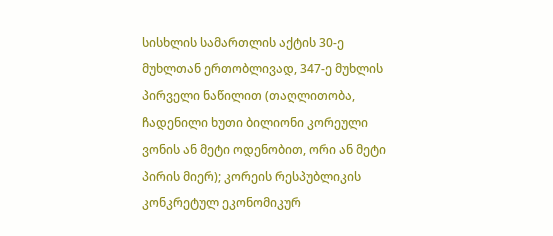სისხლის სამართლის აქტის 30-ე მუხლთან ერთობლივად, 347-ე მუხლის პირველი ნაწილით (თაღლითობა, ჩადენილი ხუთი ბილიონი კორეული ვონის ან მეტი ოდენობით, ორი ან მეტი პირის მიერ); კორეის რესპუბლიკის კონკრეტულ ეკონომიკურ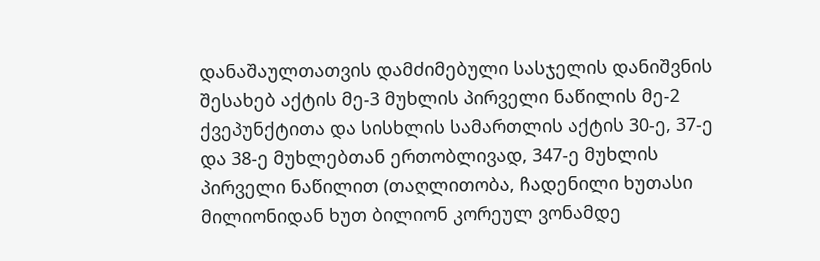დანაშაულთათვის დამძიმებული სასჯელის დანიშვნის შესახებ აქტის მე-3 მუხლის პირველი ნაწილის მე-2 ქვეპუნქტითა და სისხლის სამართლის აქტის 30-ე, 37-ე და 38-ე მუხლებთან ერთობლივად, 347-ე მუხლის პირველი ნაწილით (თაღლითობა, ჩადენილი ხუთასი მილიონიდან ხუთ ბილიონ კორეულ ვონამდე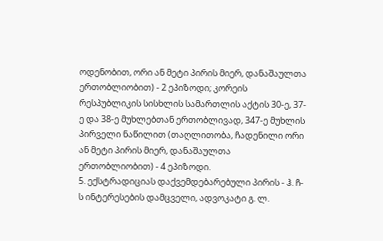ოდენობით, ორი ან მეტი პირის მიერ, დანაშაულთა ერთობლიობით) - 2 ეპიზოდი; კორეის რესპუბლიკის სისხლის სამართლის აქტის 30-ე, 37-ე და 38-ე მუხლებთან ერთობლივად, 347-ე მუხლის პირველი ნაწილით (თაღლითობა, ჩადენილი ორი ან მეტი პირის მიერ, დანაშაულთა ერთობლიობით) - 4 ეპიზოდი.
5. ექსტრადიციას დაქვემდებარებული პირის - ჰ. ჩ-ს ინტერესების დამცველი, ადვოკატი გ. ლ.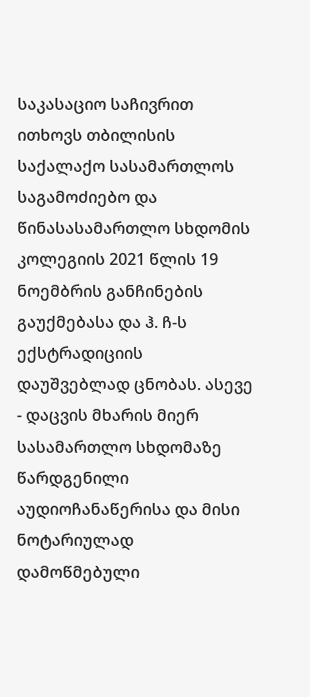საკასაციო საჩივრით ითხოვს თბილისის საქალაქო სასამართლოს საგამოძიებო და წინასასამართლო სხდომის კოლეგიის 2021 წლის 19 ნოემბრის განჩინების გაუქმებასა და ჰ. ჩ-ს ექსტრადიციის დაუშვებლად ცნობას. ასევე - დაცვის მხარის მიერ სასამართლო სხდომაზე წარდგენილი აუდიოჩანაწერისა და მისი ნოტარიულად დამოწმებული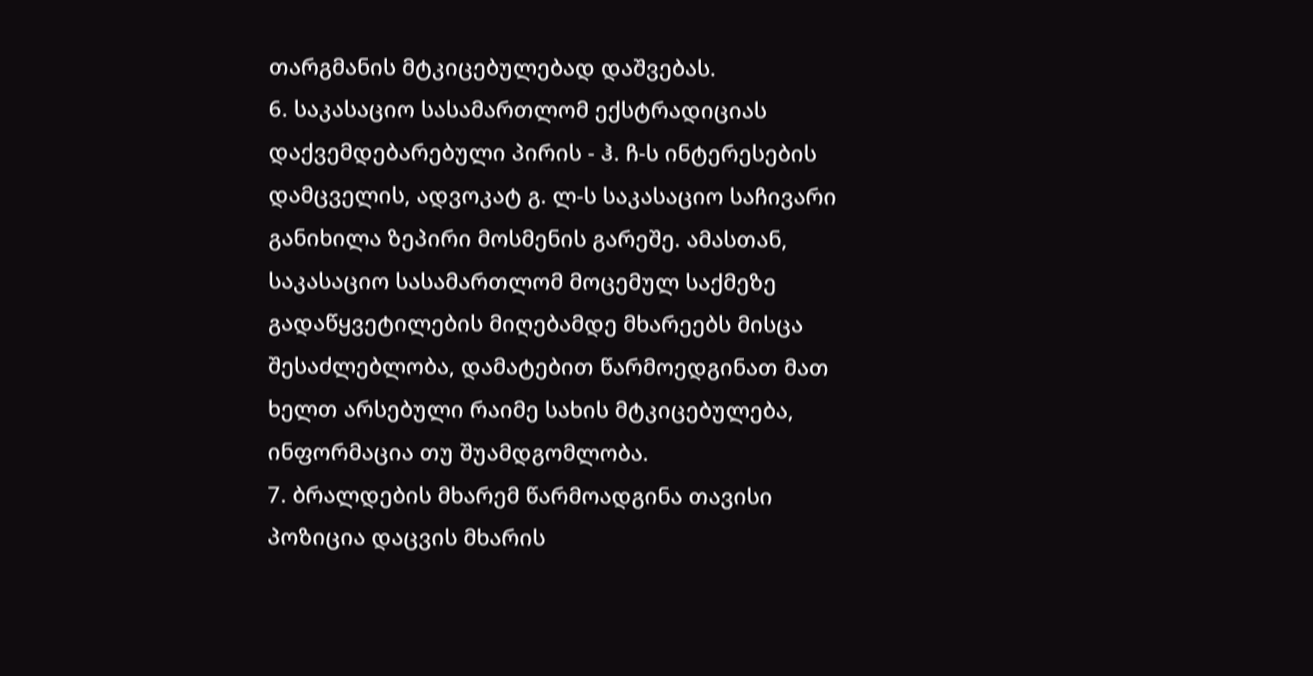თარგმანის მტკიცებულებად დაშვებას.
6. საკასაციო სასამართლომ ექსტრადიციას დაქვემდებარებული პირის - ჰ. ჩ-ს ინტერესების დამცველის, ადვოკატ გ. ლ-ს საკასაციო საჩივარი განიხილა ზეპირი მოსმენის გარეშე. ამასთან, საკასაციო სასამართლომ მოცემულ საქმეზე გადაწყვეტილების მიღებამდე მხარეებს მისცა შესაძლებლობა, დამატებით წარმოედგინათ მათ ხელთ არსებული რაიმე სახის მტკიცებულება, ინფორმაცია თუ შუამდგომლობა.
7. ბრალდების მხარემ წარმოადგინა თავისი პოზიცია დაცვის მხარის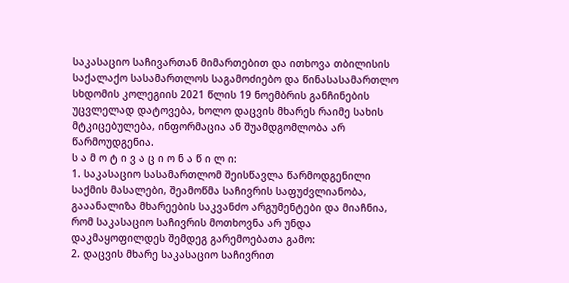საკასაციო საჩივართან მიმართებით და ითხოვა თბილისის საქალაქო სასამართლოს საგამოძიებო და წინასასამართლო სხდომის კოლეგიის 2021 წლის 19 ნოემბრის განჩინების უცვლელად დატოვება, ხოლო დაცვის მხარეს რაიმე სახის მტკიცებულება, ინფორმაცია ან შუამდგომლობა არ წარმოუდგენია.
ს ა მ ო ტ ი ვ ა ც ი ო ნ ა წ ი ლ ი:
1. საკასაციო სასამართლომ შეისწავლა წარმოდგენილი საქმის მასალები, შეამოწმა საჩივრის საფუძვლიანობა, გააანალიზა მხარეების საკვანძო არგუმენტები და მიაჩნია, რომ საკასაციო საჩივრის მოთხოვნა არ უნდა დაკმაყოფილდეს შემდეგ გარემოებათა გამო:
2. დაცვის მხარე საკასაციო საჩივრით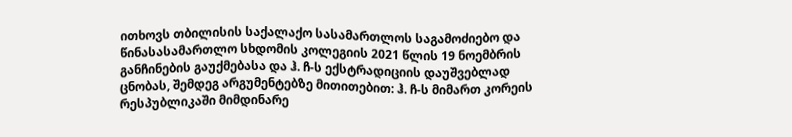ითხოვს თბილისის საქალაქო სასამართლოს საგამოძიებო და წინასასამართლო სხდომის კოლეგიის 2021 წლის 19 ნოემბრის განჩინების გაუქმებასა და ჰ. ჩ-ს ექსტრადიციის დაუშვებლად ცნობას, შემდეგ არგუმენტებზე მითითებით: ჰ. ჩ-ს მიმართ კორეის რესპუბლიკაში მიმდინარე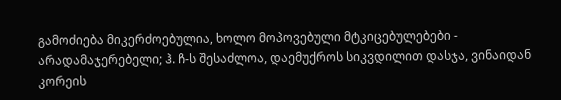გამოძიება მიკერძოებულია, ხოლო მოპოვებული მტკიცებულებები - არადამაჯერებელი; ჰ. ჩ-ს შესაძლოა, დაემუქროს სიკვდილით დასჯა, ვინაიდან კორეის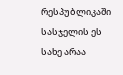რესპუბლიკაში სასჯელის ეს სახე არაა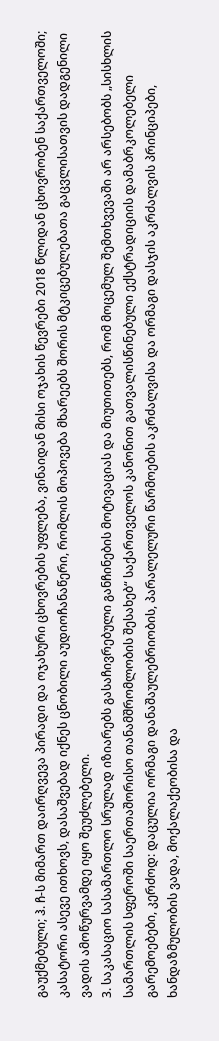გაუქმებული; ჰ. ჩ-ს მიმართ დაირღვევა პირადი და ოჯახური ცხოვრების უფლება, ვინაიდან მისი ოჯახის წევრები 2018 წლიდან ცხოვრობენ საქართველოში; კასატორი ასევე ითხოვს, დასაშვებად იქნეს ცნობილი აუდიოჩანაწერი, რომლის მოპოვება მხარეებს შორის მტკიცებულებათა გაცვლისათვის დადგენილი ვადის ამოწურვამდე იყო შეუძლებელი.
3. საკასაციო სასამართლო სრულად იზიარებს გასაჩივრებული განჩინების მოტივაციას და მიუთითებს, რომ მოცემულ შემთხვევაში არ არსებობს „სისხლის სამართლის სფეროში საერთაშორისო თანამშრომლობის შესახებ“ საქართველოს კანონით გათვალისწინებული ექსტრადიციის დამაბრკოლებელი გარემოებები, კერძოდ: დაცულია ორმაგი დანაშაულებრიობის, პარალელური წარმოების აკრძალვისა და ორმაგი დასჯის აკრძალვის პრინციპები, ხანდაზმულობის ვადა, მოქალაქეობისა და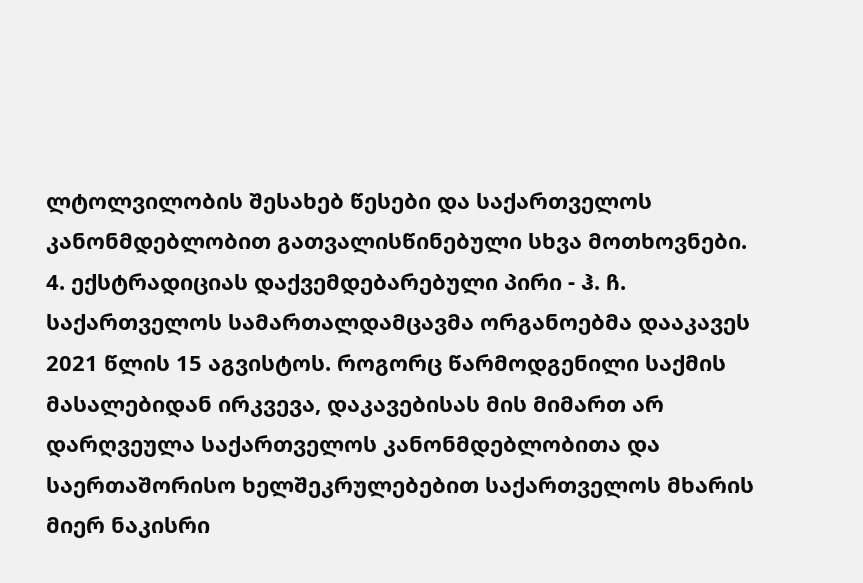ლტოლვილობის შესახებ წესები და საქართველოს კანონმდებლობით გათვალისწინებული სხვა მოთხოვნები.
4. ექსტრადიციას დაქვემდებარებული პირი - ჰ. ჩ. საქართველოს სამართალდამცავმა ორგანოებმა დააკავეს 2021 წლის 15 აგვისტოს. როგორც წარმოდგენილი საქმის მასალებიდან ირკვევა, დაკავებისას მის მიმართ არ დარღვეულა საქართველოს კანონმდებლობითა და საერთაშორისო ხელშეკრულებებით საქართველოს მხარის მიერ ნაკისრი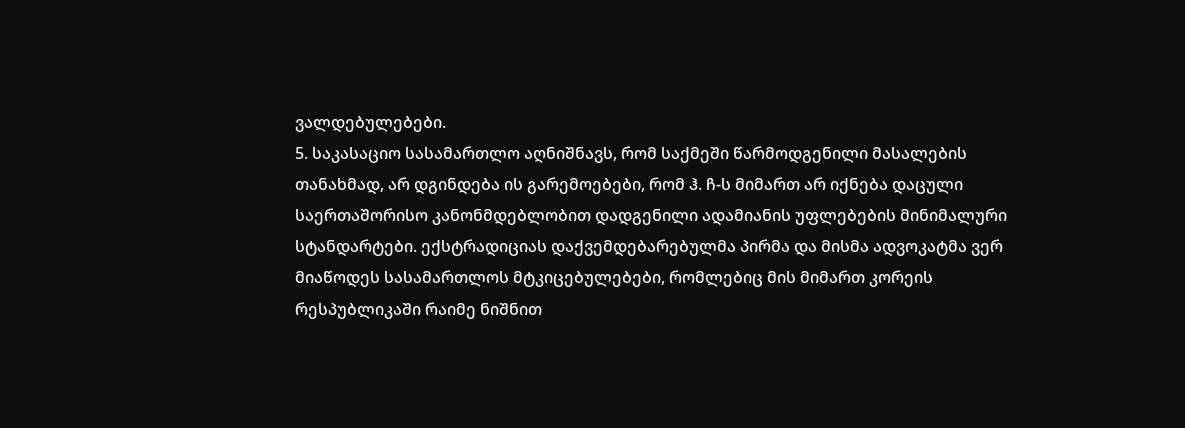ვალდებულებები.
5. საკასაციო სასამართლო აღნიშნავს, რომ საქმეში წარმოდგენილი მასალების თანახმად, არ დგინდება ის გარემოებები, რომ ჰ. ჩ-ს მიმართ არ იქნება დაცული საერთაშორისო კანონმდებლობით დადგენილი ადამიანის უფლებების მინიმალური სტანდარტები. ექსტრადიციას დაქვემდებარებულმა პირმა და მისმა ადვოკატმა ვერ მიაწოდეს სასამართლოს მტკიცებულებები, რომლებიც მის მიმართ კორეის რესპუბლიკაში რაიმე ნიშნით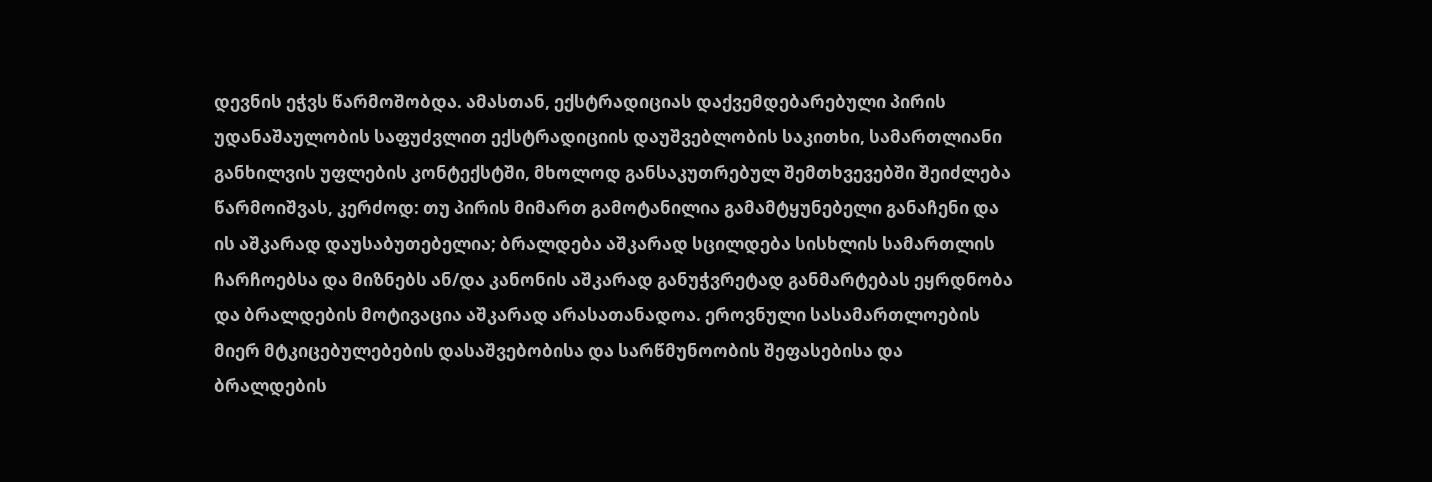დევნის ეჭვს წარმოშობდა. ამასთან, ექსტრადიციას დაქვემდებარებული პირის უდანაშაულობის საფუძვლით ექსტრადიციის დაუშვებლობის საკითხი, სამართლიანი განხილვის უფლების კონტექსტში, მხოლოდ განსაკუთრებულ შემთხვევებში შეიძლება წარმოიშვას, კერძოდ: თუ პირის მიმართ გამოტანილია გამამტყუნებელი განაჩენი და ის აშკარად დაუსაბუთებელია; ბრალდება აშკარად სცილდება სისხლის სამართლის ჩარჩოებსა და მიზნებს ან/და კანონის აშკარად განუჭვრეტად განმარტებას ეყრდნობა და ბრალდების მოტივაცია აშკარად არასათანადოა. ეროვნული სასამართლოების მიერ მტკიცებულებების დასაშვებობისა და სარწმუნოობის შეფასებისა და ბრალდების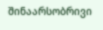შინაარსობრივი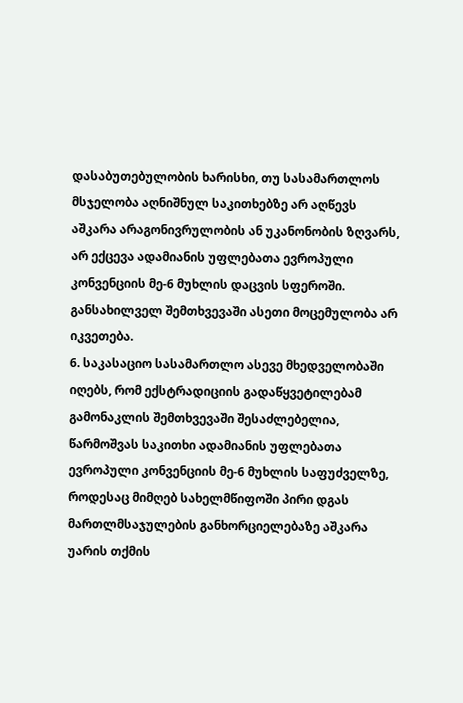დასაბუთებულობის ხარისხი, თუ სასამართლოს მსჯელობა აღნიშნულ საკითხებზე არ აღწევს აშკარა არაგონივრულობის ან უკანონობის ზღვარს, არ ექცევა ადამიანის უფლებათა ევროპული კონვენციის მე-6 მუხლის დაცვის სფეროში. განსახილველ შემთხვევაში ასეთი მოცემულობა არ იკვეთება.
6. საკასაციო სასამართლო ასევე მხედველობაში იღებს, რომ ექსტრადიციის გადაწყვეტილებამ გამონაკლის შემთხვევაში შესაძლებელია, წარმოშვას საკითხი ადამიანის უფლებათა ევროპული კონვენციის მე-6 მუხლის საფუძველზე, როდესაც მიმღებ სახელმწიფოში პირი დგას მართლმსაჯულების განხორციელებაზე აშკარა უარის თქმის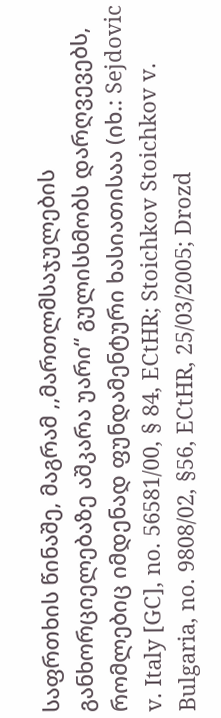საფრთხის წინაშე, მაგრამ ,,მართლმსაჯულების განხორციელებაზე აშკარა უარი“ გულისხმობს დარღვევებს, რომლებიც იმდენად ფუნდამენტური ხასიათისაა (იხ.: Sejdovic v. Italy [GC], no. 56581/00, § 84, ECtHR; Stoichkov Stoichkov v. Bulgaria, no. 9808/02, §56, ECtHR, 25/03/2005; Drozd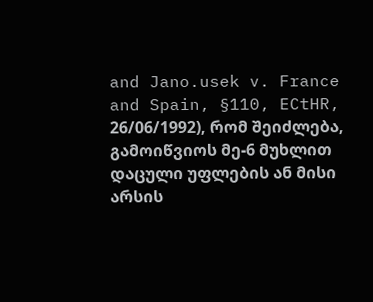and Jano.usek v. France and Spain, §110, ECtHR, 26/06/1992), რომ შეიძლება, გამოიწვიოს მე-6 მუხლით დაცული უფლების ან მისი არსის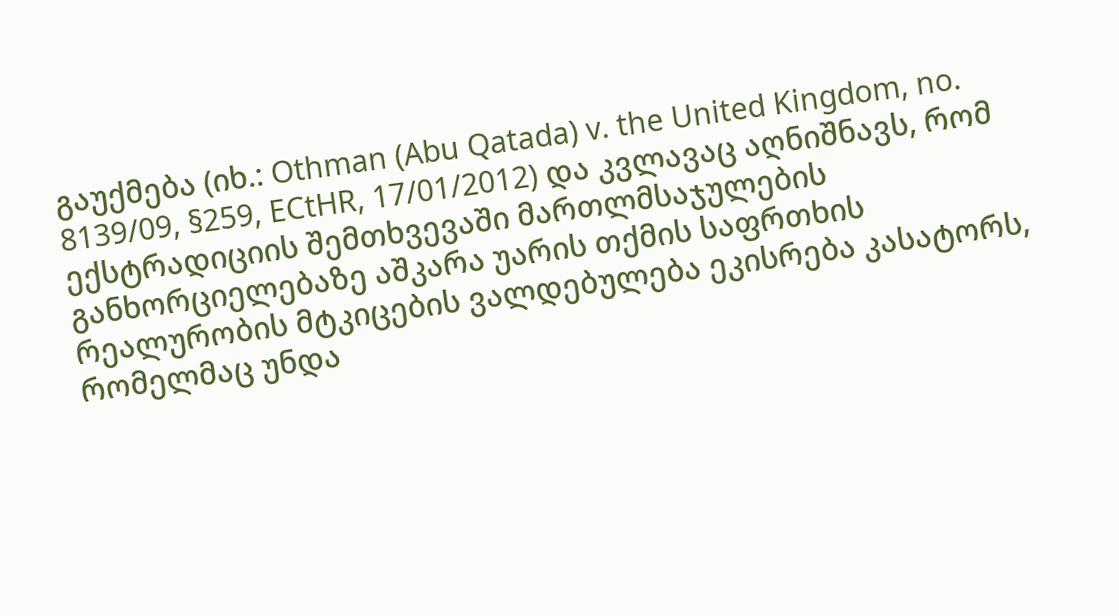გაუქმება (იხ.: Othman (Abu Qatada) v. the United Kingdom, no. 8139/09, §259, ECtHR, 17/01/2012) და კვლავაც აღნიშნავს, რომ ექსტრადიციის შემთხვევაში მართლმსაჯულების განხორციელებაზე აშკარა უარის თქმის საფრთხის რეალურობის მტკიცების ვალდებულება ეკისრება კასატორს, რომელმაც უნდა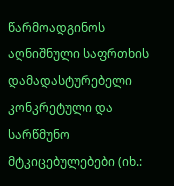წარმოადგინოს აღნიშნული საფრთხის დამადასტურებელი კონკრეტული და სარწმუნო მტკიცებულებები (იხ.: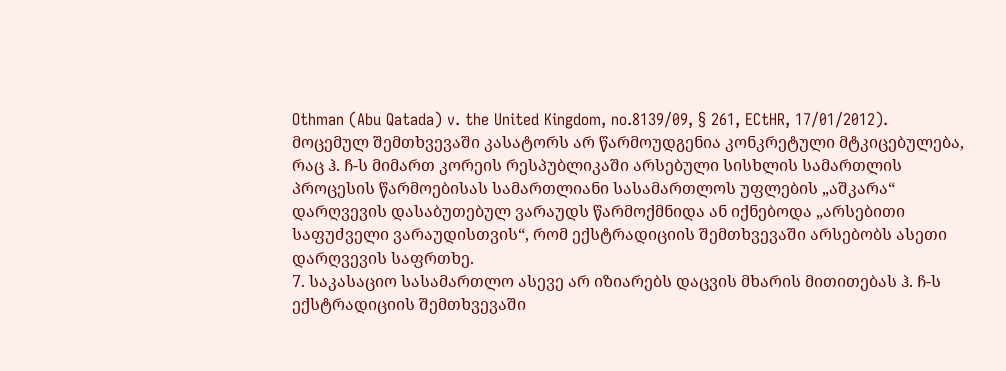Othman (Abu Qatada) v. the United Kingdom, no.8139/09, § 261, ECtHR, 17/01/2012). მოცემულ შემთხვევაში კასატორს არ წარმოუდგენია კონკრეტული მტკიცებულება, რაც ჰ. ჩ-ს მიმართ კორეის რესპუბლიკაში არსებული სისხლის სამართლის პროცესის წარმოებისას სამართლიანი სასამართლოს უფლების „აშკარა“ დარღვევის დასაბუთებულ ვარაუდს წარმოქმნიდა ან იქნებოდა „არსებითი საფუძველი ვარაუდისთვის“, რომ ექსტრადიციის შემთხვევაში არსებობს ასეთი დარღვევის საფრთხე.
7. საკასაციო სასამართლო ასევე არ იზიარებს დაცვის მხარის მითითებას ჰ. ჩ-ს ექსტრადიციის შემთხვევაში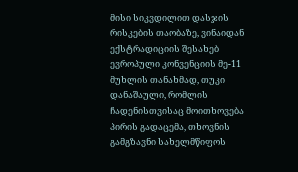მისი სიკვდილით დასჯის რისკების თაობაზე, ვინაიდან ექსტრადიციის შესახებ ევროპული კონვენციის მე-11 მუხლის თანახმად, თუკი დანაშაული, რომლის ჩადენისთვისაც მოითხოვება პირის გადაცემა, თხოვნის გამგზავნი სახელმწიფოს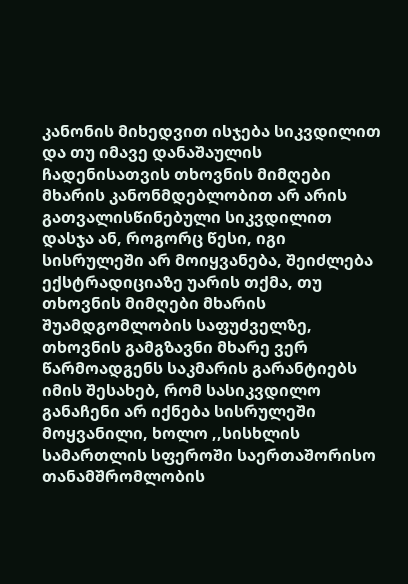კანონის მიხედვით ისჯება სიკვდილით და თუ იმავე დანაშაულის ჩადენისათვის თხოვნის მიმღები მხარის კანონმდებლობით არ არის გათვალისწინებული სიკვდილით დასჯა ან, როგორც წესი, იგი სისრულეში არ მოიყვანება, შეიძლება ექსტრადიციაზე უარის თქმა, თუ თხოვნის მიმღები მხარის შუამდგომლობის საფუძველზე, თხოვნის გამგზავნი მხარე ვერ წარმოადგენს საკმარის გარანტიებს იმის შესახებ, რომ სასიკვდილო განაჩენი არ იქნება სისრულეში მოყვანილი, ხოლო ,,სისხლის სამართლის სფეროში საერთაშორისო თანამშრომლობის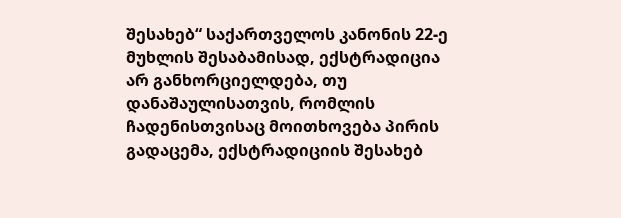შესახებ“ საქართველოს კანონის 22-ე მუხლის შესაბამისად, ექსტრადიცია არ განხორციელდება, თუ დანაშაულისათვის, რომლის ჩადენისთვისაც მოითხოვება პირის გადაცემა, ექსტრადიციის შესახებ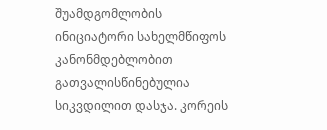შუამდგომლობის ინიციატორი სახელმწიფოს კანონმდებლობით გათვალისწინებულია სიკვდილით დასჯა. კორეის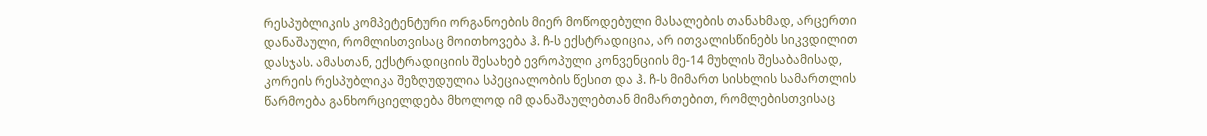რესპუბლიკის კომპეტენტური ორგანოების მიერ მოწოდებული მასალების თანახმად, არცერთი დანაშაული, რომლისთვისაც მოითხოვება ჰ. ჩ-ს ექსტრადიცია, არ ითვალისწინებს სიკვდილით დასჯას. ამასთან, ექსტრადიციის შესახებ ევროპული კონვენციის მე-14 მუხლის შესაბამისად, კორეის რესპუბლიკა შეზღუდულია სპეციალობის წესით და ჰ. ჩ-ს მიმართ სისხლის სამართლის წარმოება განხორციელდება მხოლოდ იმ დანაშაულებთან მიმართებით, რომლებისთვისაც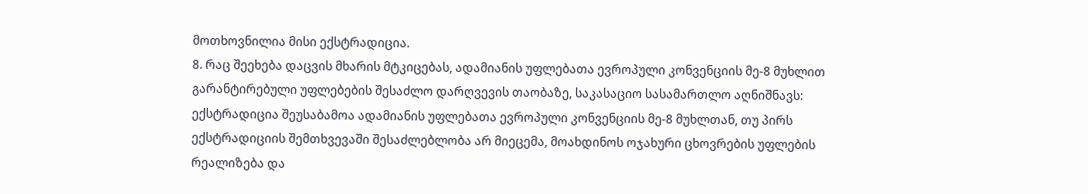მოთხოვნილია მისი ექსტრადიცია.
8. რაც შეეხება დაცვის მხარის მტკიცებას, ადამიანის უფლებათა ევროპული კონვენციის მე-8 მუხლით გარანტირებული უფლებების შესაძლო დარღვევის თაობაზე, საკასაციო სასამართლო აღნიშნავს: ექსტრადიცია შეუსაბამოა ადამიანის უფლებათა ევროპული კონვენციის მე-8 მუხლთან, თუ პირს ექსტრადიციის შემთხვევაში შესაძლებლობა არ მიეცემა, მოახდინოს ოჯახური ცხოვრების უფლების რეალიზება და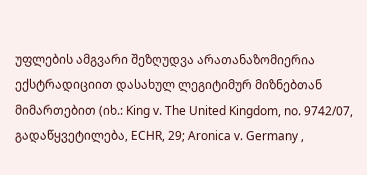უფლების ამგვარი შეზღუდვა არათანაზომიერია ექსტრადიციით დასახულ ლეგიტიმურ მიზნებთან მიმართებით (იხ.: King v. The United Kingdom, no. 9742/07, გადაწყვეტილება, ECHR, 29; Aronica v. Germany ,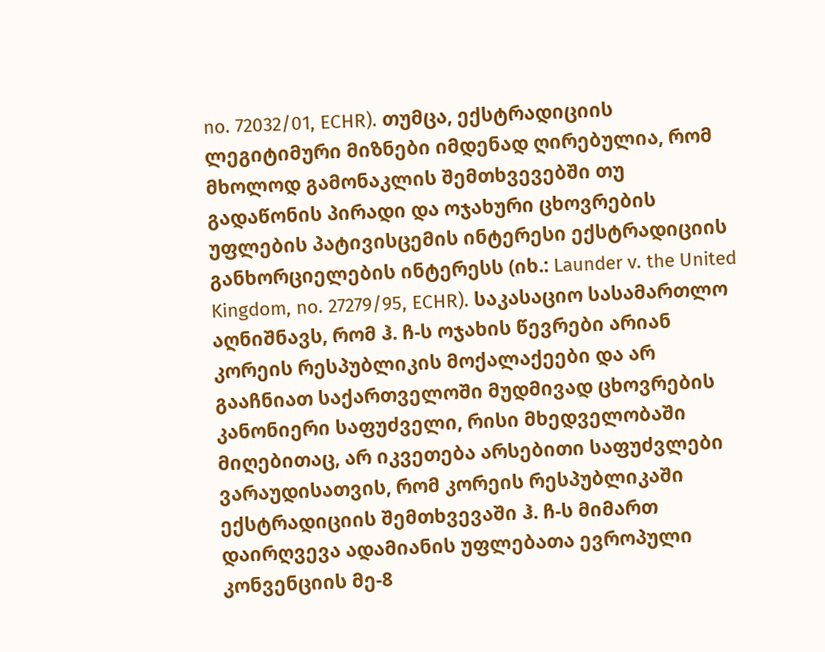no. 72032/01, ECHR). თუმცა, ექსტრადიციის ლეგიტიმური მიზნები იმდენად ღირებულია, რომ მხოლოდ გამონაკლის შემთხვევებში თუ გადაწონის პირადი და ოჯახური ცხოვრების უფლების პატივისცემის ინტერესი ექსტრადიციის განხორციელების ინტერესს (იხ.: Launder v. the United Kingdom, no. 27279/95, ECHR). საკასაციო სასამართლო აღნიშნავს, რომ ჰ. ჩ-ს ოჯახის წევრები არიან კორეის რესპუბლიკის მოქალაქეები და არ გააჩნიათ საქართველოში მუდმივად ცხოვრების კანონიერი საფუძველი, რისი მხედველობაში მიღებითაც, არ იკვეთება არსებითი საფუძვლები ვარაუდისათვის, რომ კორეის რესპუბლიკაში ექსტრადიციის შემთხვევაში ჰ. ჩ-ს მიმართ დაირღვევა ადამიანის უფლებათა ევროპული კონვენციის მე-8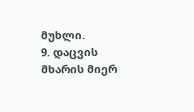მუხლი.
9. დაცვის მხარის მიერ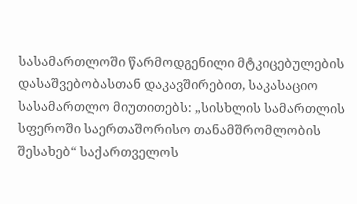სასამართლოში წარმოდგენილი მტკიცებულების დასაშვებობასთან დაკავშირებით, საკასაციო სასამართლო მიუთითებს: „სისხლის სამართლის სფეროში საერთაშორისო თანამშრომლობის შესახებ“ საქართველოს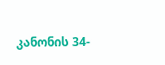კანონის 34-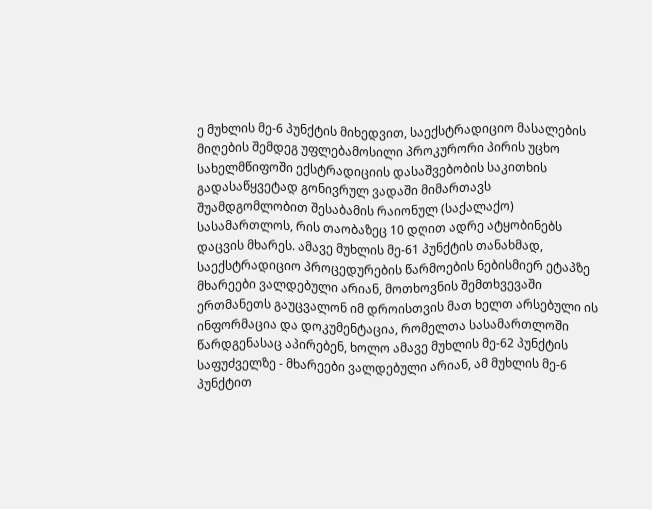ე მუხლის მე-6 პუნქტის მიხედვით, საექსტრადიციო მასალების მიღების შემდეგ უფლებამოსილი პროკურორი პირის უცხო სახელმწიფოში ექსტრადიციის დასაშვებობის საკითხის გადასაწყვეტად გონივრულ ვადაში მიმართავს შუამდგომლობით შესაბამის რაიონულ (საქალაქო) სასამართლოს, რის თაობაზეც 10 დღით ადრე ატყობინებს დაცვის მხარეს. ამავე მუხლის მე-61 პუნქტის თანახმად, საექსტრადიციო პროცედურების წარმოების ნებისმიერ ეტაპზე მხარეები ვალდებული არიან, მოთხოვნის შემთხვევაში ერთმანეთს გაუცვალონ იმ დროისთვის მათ ხელთ არსებული ის ინფორმაცია და დოკუმენტაცია, რომელთა სასამართლოში წარდგენასაც აპირებენ, ხოლო ამავე მუხლის მე-62 პუნქტის საფუძველზე - მხარეები ვალდებული არიან, ამ მუხლის მე-6 პუნქტით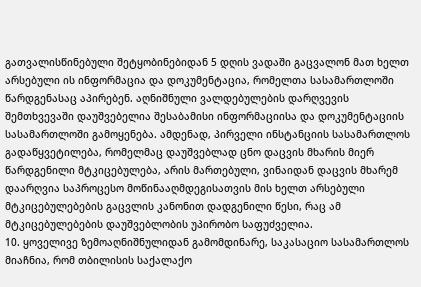გათვალისწინებული შეტყობინებიდან 5 დღის ვადაში გაცვალონ მათ ხელთ არსებული ის ინფორმაცია და დოკუმენტაცია, რომელთა სასამართლოში წარდგენასაც აპირებენ. აღნიშნული ვალდებულების დარღვევის შემთხვევაში დაუშვებელია შესაბამისი ინფორმაციისა და დოკუმენტაციის სასამართლოში გამოყენება. ამდენად, პირველი ინსტანციის სასამართლოს გადაწყვეტილება, რომელმაც დაუშვებლად ცნო დაცვის მხარის მიერ წარდგენილი მტკიცებულება, არის მართებული, ვინაიდან დაცვის მხარემ დაარღვია საპროცესო მოწინააღმდეგისათვის მის ხელთ არსებული მტკიცებულებების გაცვლის კანონით დადგენილი წესი, რაც ამ მტკიცებულებების დაუშვებლობის უპირობო საფუძველია.
10. ყოველივე ზემოაღნიშნულიდან გამომდინარე, საკასაციო სასამართლოს მიაჩნია, რომ თბილისის საქალაქო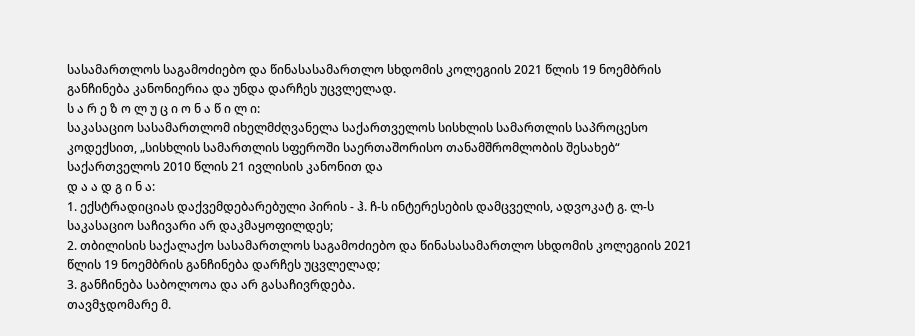სასამართლოს საგამოძიებო და წინასასამართლო სხდომის კოლეგიის 2021 წლის 19 ნოემბრის განჩინება კანონიერია და უნდა დარჩეს უცვლელად.
ს ა რ ე ზ ო ლ უ ც ი ო ნ ა წ ი ლ ი:
საკასაციო სასამართლომ იხელმძღვანელა საქართველოს სისხლის სამართლის საპროცესო კოდექსით, „სისხლის სამართლის სფეროში საერთაშორისო თანამშრომლობის შესახებ“ საქართველოს 2010 წლის 21 ივლისის კანონით და
დ ა ა დ გ ი ნ ა:
1. ექსტრადიციას დაქვემდებარებული პირის - ჰ. ჩ-ს ინტერესების დამცველის, ადვოკატ გ. ლ-ს საკასაციო საჩივარი არ დაკმაყოფილდეს;
2. თბილისის საქალაქო სასამართლოს საგამოძიებო და წინასასამართლო სხდომის კოლეგიის 2021 წლის 19 ნოემბრის განჩინება დარჩეს უცვლელად;
3. განჩინება საბოლოოა და არ გასაჩივრდება.
თავმჯდომარე მ.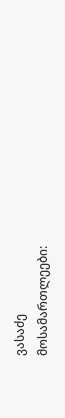ვასაძე
მოსამართლეები: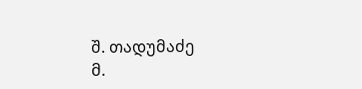შ. თადუმაძე
მ.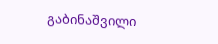გაბინაშვილი